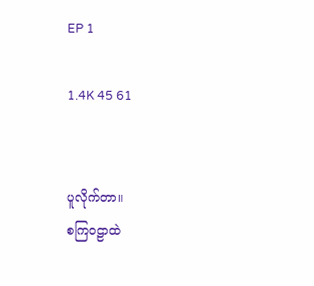EP 1

1.4K 45 61


ပူလိုက်တာ။
စကြဝဠာထဲ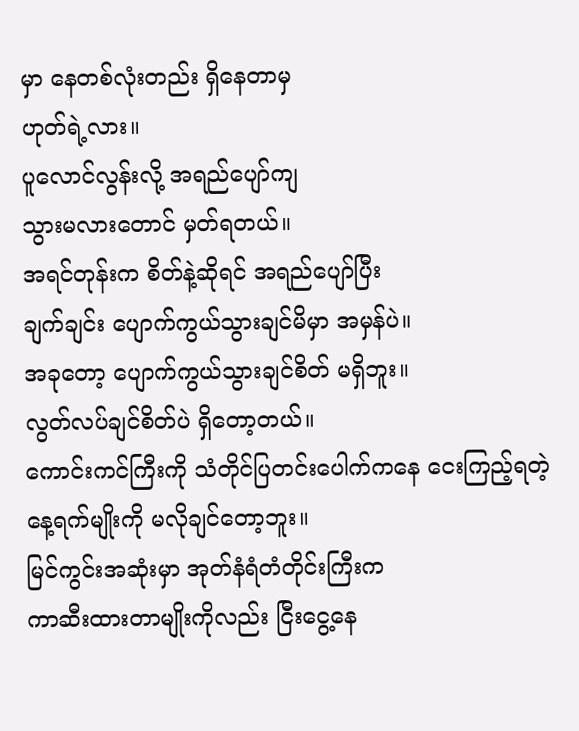မှာ နေတစ်လုံးတည်း ရှိနေတာမှ
ဟုတ်ရဲ့လား။
ပူလောင်လွန်းလို့ အရည်ပျော်ကျ
သွားမလားတောင် မှတ်ရတယ်။
အရင်တုန်းက စိတ်နဲ့ဆိုရင် အရည်ပျော်ပြီး
ချက်ချင်း ပျောက်ကွယ်သွားချင်မိမှာ အမှန်ပဲ။
အခုတော့ ပျောက်ကွယ်သွားချင်စိတ် မရှိဘူး။
လွတ်လပ်ချင်စိတ်ပဲ ရှိတော့တယ်။
ကောင်းကင်ကြီးကို သံတိုင်ပြတင်းပေါက်ကနေ ငေးကြည့်ရတဲ့ နေ့ရက်မျိုးကို မလိုချင်တော့ဘူး။
မြင်ကွင်းအဆုံးမှာ အုတ်နံရံတံတိုင်းကြီးက
ကာဆီးထားတာမျိုးကိုလည်း ငြီးငွေ့နေ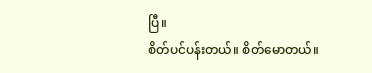ပြီ။
စိတ်ပင်ပန်းတယ်။ စိတ်မောတယ်။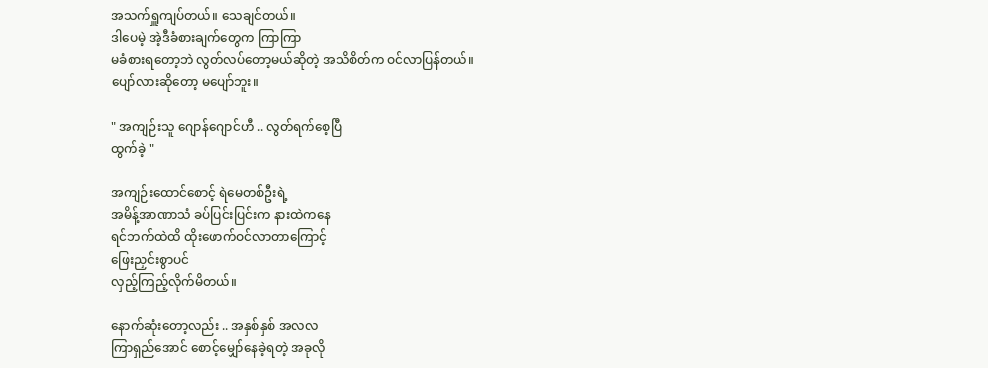အသက်ရှူကျပ်တယ်။ သေချင်တယ်။
ဒါပေမဲ့ အဲ့ဒီခံစားချက်တွေက ကြာကြာ
မခံစားရတော့ဘဲ လွတ်လပ်တော့မယ်ဆိုတဲ့ အသိစိတ်က ဝင်လာပြန်တယ်။
ပျော်လားဆိုတော့ မပျော်ဘူး။

" အကျဉ်းသူ ဂျောန်ဂျောင်ဟီ .. လွတ်ရက်စေ့ပြီ
ထွက်ခဲ့ "

အကျဉ်းထောင်စောင့် ရဲမေတစ်ဦးရဲ့
အမိန့်အာဏာသံ ခပ်ပြင်းပြင်းက နားထဲကနေ
ရင်ဘက်ထဲထိ ထိုးဖောက်ဝင်လာတာကြောင့်
ဖြေးညှင်းစွာပင်
လှည့်ကြည့်လိုက်မိတယ်။

နောက်ဆုံးတော့လည်း .. အနှစ်နှစ် အလလ
ကြာရှည်အောင် စောင့်မျှော်နေခဲ့ရတဲ့ အခုလို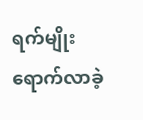ရက်မျိုး ရောက်လာခဲ့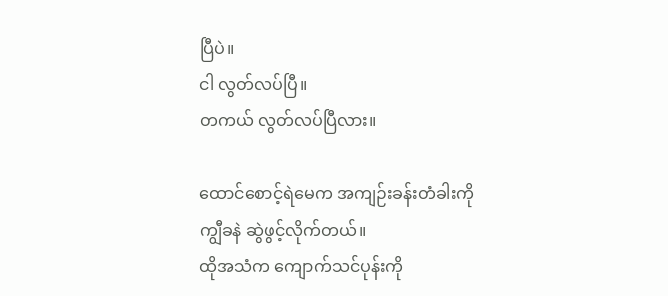ပြီပဲ။
ငါ လွတ်လပ်ပြီ။
တကယ် လွတ်လပ်ပြီလား။

ထောင်စောင့်ရဲမေက အကျဉ်းခန်းတံခါးကို
ကျွီခနဲ ဆွဲဖွင့်လိုက်တယ်။
ထိုအသံက ကျောက်သင်ပုန်းကို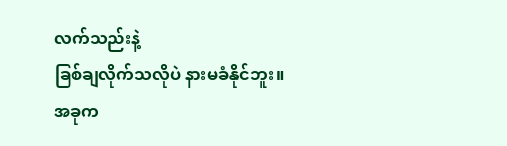လက်သည်းနဲ့
ခြစ်ချလိုက်သလိုပဲ နားမခံနိုင်ဘူး။
အခုက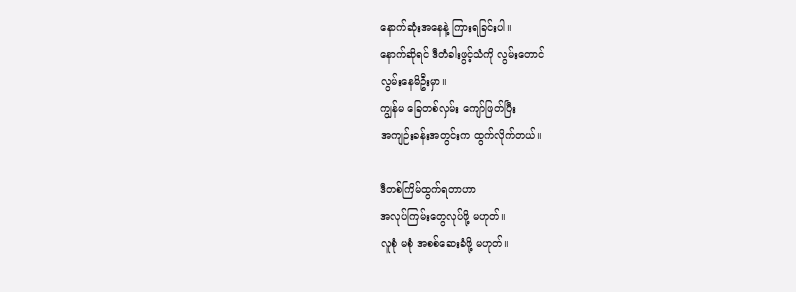နောက်ဆုံးအနေနဲ့ ကြားရခြင်းပါ။
နောက်ဆိုရင် ဒီတံခါးဖွင့်သံကို လွမ်းတောင်
လွမ်းနေမိဦးမှာ။
ကျွန်မ ခြေတစ်လှမ်း ကျော်ဖြတ်ပြီး
အကျဉ်းခန်းအတွင်းက ထွက်လိုက်တယ်။

ဒီတစ်ကြိမ်ထွက်ရတာဟာ
အလုပ်ကြမ်းတွေလုပ်ဖို့ မဟုတ်။
လူစုံ မစုံ အစစ်ဆေးခံဖို့ မဟုတ်။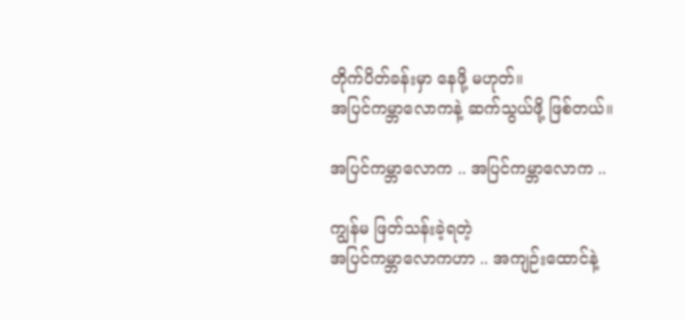တိုက်ပိတ်ခန်းမှာ နေဖို့ မဟုတ်။
အပြင်ကမ္ဘာလောကနဲ့ ဆက်သွယ်ဖို့ ဖြစ်တယ်။

အပြင်ကမ္ဘာလောက .. အပြင်ကမ္ဘာလောက ..

ကျွန်မ ဖြတ်သန်းခဲ့ရတဲ့
အပြင်ကမ္ဘာလောကဟာ .. အကျဉ်းထောင်နဲ့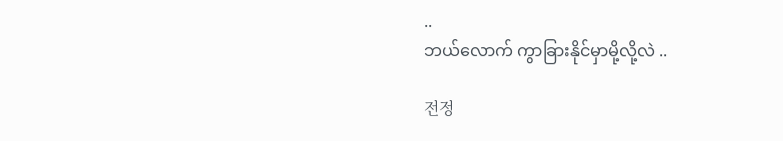..
ဘယ်လောက် ကွာခြားနိုင်မှာမို့လို့လဲ ..

전정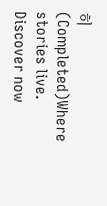히  (Completed)Where stories live. Discover now